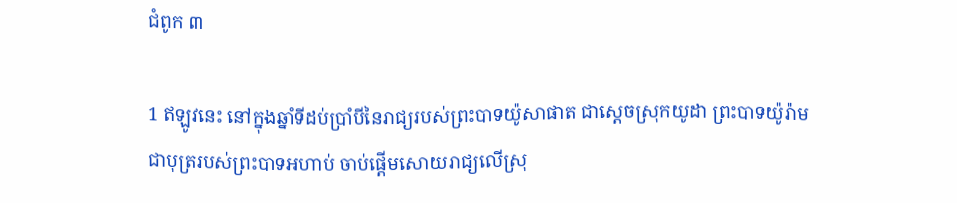ជំពូក ៣

1 ឥឡូវនេះ នៅក្នុងឆ្នាំទីដប់ប្រាំបីនៃរាជ្យរបស់ព្រះ‌បាទយ៉ូសា‌ផាត ជាស្ដេចស្រុកយូដា ព្រះ‌បាទយ៉ូរ៉ាមជាបុត្ររបស់ព្រះ‌បាទអហាប់ ចាប់ផ្តើមសោយរាជ្យលើស្រុ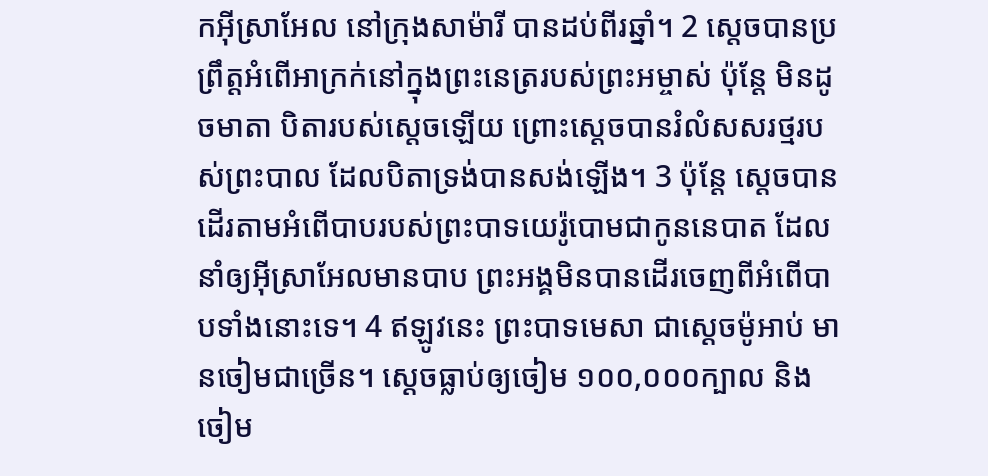កអ៊ីស្រា‌អែល នៅក្រុងសាម៉ារី បានដប់‌ពីរឆ្នាំ។ 2 ស្តេចបានប្រព្រឹត្តអំពើអាក្រក់នៅក្នុងព្រះនេត្ររបស់ព្រះអម្ចាស់ ប៉ុន្តែ មិនដូចមាតា បិតារបស់ស្តេចឡើយ ព្រោះស្តេចបានរំលំសសរថ្មរបស់ព្រះបាល ដែលបិតាទ្រង់បានសង់ឡើង។ 3 ប៉ុន្តែ ស្តេចបានដើរតាមអំពើបាបរបស់ព្រះបាទយេរ៉ូបោមជាកូននេបាត ដែលនាំឲ្យអ៊ីស្រាអែលមានបាប ព្រះអង្គមិនបានដើរចេញពីអំពើបាបទាំងនោះទេ។ 4 ឥឡូវនេះ ព្រះ‌បាទមេសា ជាស្ដេចម៉ូអាប់ មានចៀមជាច្រើន។ ស្ដេចធ្លាប់ឲ្យចៀម ១០០,០០០ក្បាល និងចៀម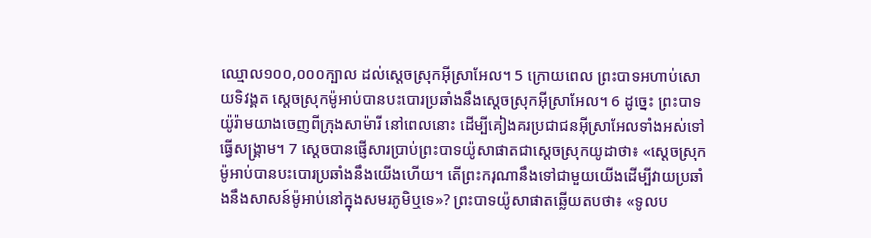ឈ្មោល១០០,០០០ក្បាល ដល់ស្ដេចស្រុកអ៊ីស្រា‌អែល។ 5 ក្រោយពេល ព្រះ‌បាទអហាប់សោយទិវង្គត ស្ដេចស្រុកម៉ូអាប់បានបះ‌បោរប្រឆាំងនឹងស្ដេចស្រុកអ៊ីស្រា‌អែល។ 6 ដូច្នេះ ព្រះ‌បាទយ៉ូរ៉ាមយាងចេញពីក្រុងសាម៉ារី នៅពេលនោះ ដើម្បីគៀងគរប្រជាជនអ៊ីស្រាអែលទាំងអស់ទៅធ្វើសង្គ្រាម។ 7 ស្តេចបានផ្ញើសារប្រាប់ព្រះបាទយ៉ូសាផាតជាស្តេចស្រុកយូដាថា៖ «ស្តេចស្រុកម៉ូអាប់បានបះបោរប្រឆាំងនឹងយើងហើយ។ តើព្រះករុណានឹងទៅជាមួយយើងដើម្បីវាយប្រឆាំងនឹងសាសន៍ម៉ូអាប់នៅក្នុងសមរភូមិឬទេ»? ព្រះបាទយ៉ូសាផាតឆ្លើយតបថា៖ «ទូលប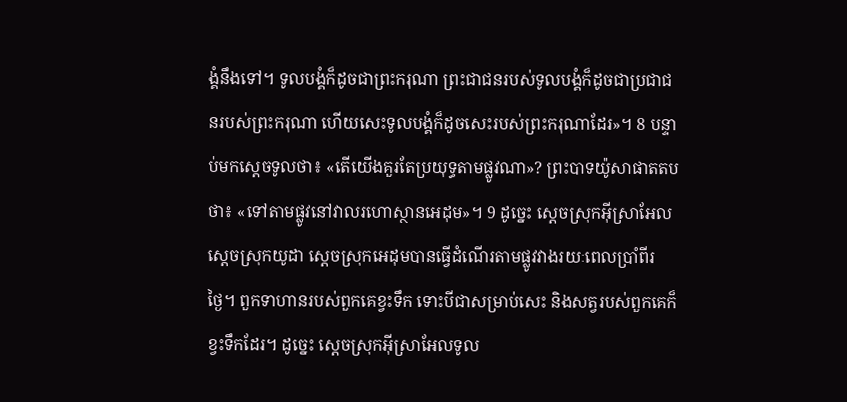ង្គំនឹងទៅ។ ទូលបង្គំក៏ដូចជាព្រះករុណា ព្រះជាជនរបស់ទូលបង្គំក៏ដូចជាប្រជាជនរបស់ព្រះករុណា ហើយសេះទូលបង្គំក៏ដូចសេះរបស់ព្រះករុណាដែរ»។ 8 បន្ទាប់មកស្តេចទូលថា៖ «តើយើងគួរតែប្រយុទ្ធតាមផ្លូវណា»? ព្រះបាទយ៉ូសាផាតតបថា៖ «ទៅតាមផ្លូវនៅវាលរហោស្ថានអេដុម»។ 9 ដូច្នេះ ស្តេចស្រុកអ៊ីស្រាអែល ស្តេចស្រុកយូដា ស្តេចស្រុកអេដុមបានធ្វើដំណើរតាមផ្លូវវាងរយៈពេលប្រាំពីរថ្ងៃ។ ពួកទាហានរបស់ពួកគេខ្វះទឹក ទោះបីជាសម្រាប់សេះ និងសត្វរបស់ពួកគេក៏ខ្វះទឹកដែរ។ ដូច្នេះ ស្តេចស្រុកអ៊ីស្រាអែលទូល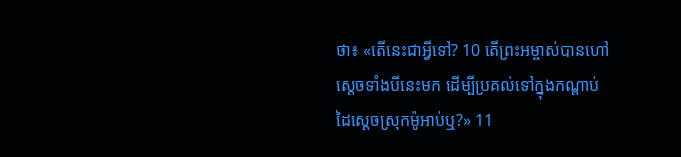ថា៖ «តើនេះជាអ្វីទៅ? 10 តើព្រះអម្ចាស់បានហៅស្តេចទាំងបីនេះមក ដើម្បីប្រគល់ទៅក្នុងកណ្តាប់ដៃស្តេចស្រុកម៉ូអាប់ឬ?» 11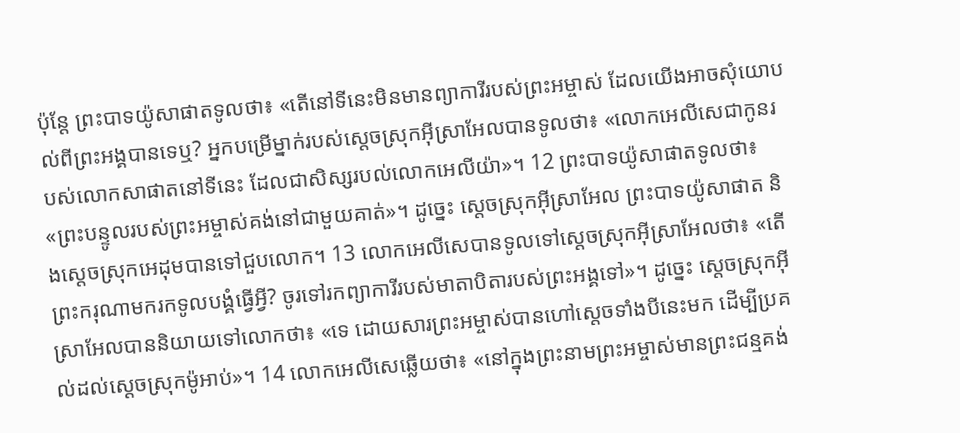ប៉ុន្តែ ព្រះបាទយ៉ូសាផាតទូលថា៖ «តើនៅទីនេះមិនមានព្យាការីរបស់ព្រះអម្ចាស់ ដែលយើងអាចសុំយោបល់ពីព្រះអង្គបានទេឬ? អ្នកបម្រើម្នាក់របស់ស្តេចស្រុកអ៊ីស្រាអែលបានទូលថា៖ «លោកអេលីសេជាកូនរបស់លោកសាផាតនៅទីនេះ ដែលជាសិស្សរបល់លោកអេលីយ៉ា»។ 12 ព្រះបាទយ៉ូសាផាតទូលថា៖ «ព្រះបន្ទូលរបស់ព្រះអម្ចាស់គង់នៅជាមួយគាត់»។ ដូច្នេះ ស្តេចស្រុកអ៊ីស្រាអែល ព្រះបាទយ៉ូសាផាត និងស្តេចស្រុកអេដុមបានទៅជួបលោក។ 13 លោកអេលីសេបានទូលទៅស្តេចស្រុកអ៊ីស្រាអែលថា៖ «តើព្រះករុណាមករកទូលបង្គំធ្វើអ្វី? ចូរទៅរកព្យាការីរបស់មាតាបិតារបស់ព្រះអង្គទៅ»។ ដូច្នេះ ស្តេចស្រុកអ៊ីស្រាអែលបាននិយាយទៅលោកថា៖ «ទេ ដោយសារព្រះអម្ចាស់បានហៅស្តេចទាំងបីនេះមក ដើម្បីប្រគល់ដល់ស្តេចស្រុកម៉ូអាប់»។ 14 លោកអេលីសេឆ្លើយថា៖ «នៅក្នុងព្រះនាមព្រះអម្ចាស់មានព្រះជន្មគង់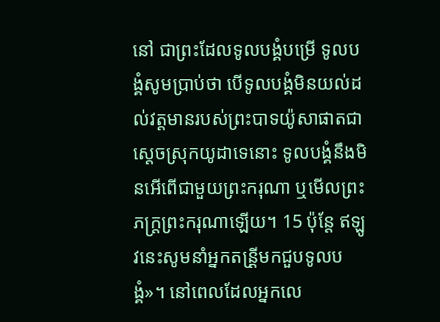នៅ ជាព្រះដែលទូលបង្គំបម្រើ ទូលបង្គំសូមប្រាប់ថា បើទូលបង្គំមិនយល់ដល់វត្តមានរបស់ព្រះបាទយ៉ូសាផាតជាស្តេចស្រុកយូដាទេនោះ ទូលបង្គំនឹងមិនអើពើជាមួយព្រះករុណា ឬមើលព្រះភក្ដ្រព្រះករុណាឡើយ។ 15 ប៉ុន្តែ ឥឡូវនេះសូមនាំអ្នកតន្រី្តមកជួបទូលបង្គំ»។ នៅពេលដែលអ្នកលេ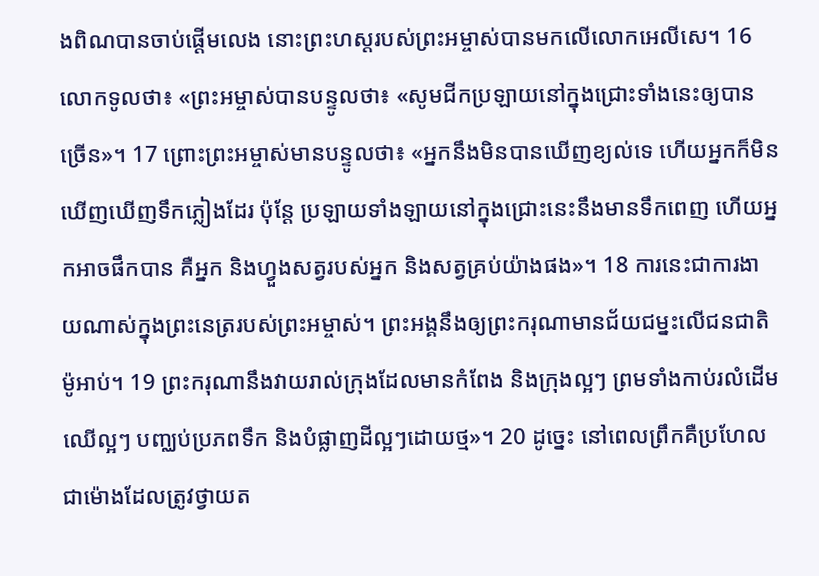ងពិណបានចាប់ផ្តើមលេង នោះព្រះហស្តរបស់ព្រះអម្ចាស់បានមកលើលោកអេលីសេ។ 16 លោកទូលថា៖ «ព្រះអម្ចាស់បានបន្ទូលថា៖ «សូមជីកប្រឡាយនៅក្នុងជ្រោះទាំងនេះឲ្យបានច្រើន»។ 17 ព្រោះព្រះអម្ចាស់មានបន្ទូលថា៖ «អ្នកនឹងមិនបានឃើញខ្យល់ទេ ហើយអ្នកក៏មិនឃើញឃើញទឹកភ្លៀងដែរ ប៉ុន្តែ ប្រឡាយទាំងឡាយនៅក្នុងជ្រោះនេះនឹងមានទឹកពេញ ហើយអ្នកអាចផឹកបាន គឺអ្នក និងហ្វួងសត្វរបស់អ្នក និងសត្វគ្រប់យ៉ាងផង»។ 18 ការនេះជាការងាយណាស់ក្នុងព្រះនេត្ររបស់ព្រះអម្ចាស់។ ព្រះអង្គនឹងឲ្យព្រះករុណាមានជ័យជម្នះលើជនជាតិម៉ូអាប់។ 19 ព្រះករុណានឹងវាយរាល់ក្រុងដែលមានកំពែង និងក្រុងល្អៗ ព្រមទាំងកាប់រលំដើមឈើល្អៗ បញ្ឈប់ប្រភពទឹក និងបំផ្លាញដីល្អៗដោយថ្ម»។ 20 ដូច្នេះ នៅពេលព្រឹកគឺប្រហែលជាម៉ោងដែលត្រូវថ្វាយត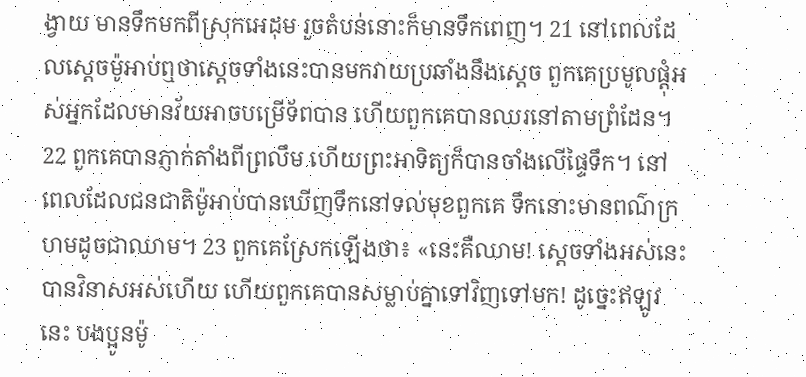ង្វាយ មានទឹកមកពីស្រុកអេដុម រួចតំបន់នោះក៏មានទឹកពេញ។ 21 នៅពេលដែលស្តេចម៉ូអាប់ឮថាស្តេចទាំងនេះបានមកវាយប្រឆាំងនឹងស្តេច ពួកគេប្រមូលផ្ដុំអស់អ្នកដែលមានវ័យអាចបម្រើទ័ពបាន ហើយពួកគេបានឈរនៅតាមព្រំ‌ដែន។ 22 ពួកគេបានភ្ញាក់តាំងពីព្រលឹម ហើយព្រះអាទិត្យក៏បានចាំងលើផ្ទៃទឹក។ នៅពេលដែលជនជាតិម៉ូអាប់បានឃើញទឹកនៅទល់មុខពួកគេ ទឹកនោះមានពណ៌ក្រហមដូចជាឈាម។ 23 ពួកគេស្រែកឡើងថា៖ «នេះគឺឈាម! ស្តេចទាំងអស់នេះបានវិនាសអស់ហើយ ហើយពួកគេបានសម្លាប់គ្នាទៅវិញទៅមក! ដូច្នេះឥឡូវនេះ បងប្អូនម៉ូ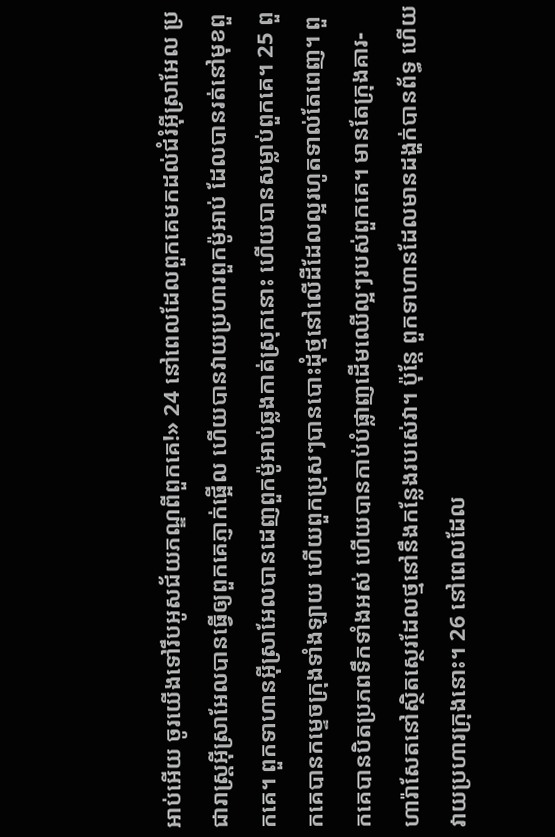អាប់អើយ ចូរយើងទៅរឹបអូសជ័យភណ្ឌពីពួកគេ!» 24 នៅពេលដែលពួកគេមកដល់ជំរំអ៊ីស្រាអែល ប្រជារាស្រ្តអ៊ីស្រាអែលបានធ្វើឲ្យពួកគេភ្ញាក់ផ្អើល ហើយបានវាយប្រហារពួកម៉ូអាប់ ដែលបានរត់នៅមុខពួកគេ។ ពួកទាហានអ៊ីស្រាអែលបានដេញពួកម៉ូអាប់ឆ្លងកាត់ស្រុកនោះ ហើយបានសម្លាប់ពួកគេ។ 25 ពួកគេបានកម្ទេចក្រុងទាំងឡាយ ហើយពួកប្រុសៗបានបោះដុំថ្មនៅលើដីដែលល្អរហូតទាល់តែពេញ។ ពួកគេបានបិតប្រភពទឹកទាំងអស់ ហើយបានកាប់បំផ្លាញដើមឈើល្អៗរបស់ពួកគេ។ មានតែក្រុងគារ-ហា‌រ៉ា‌សែតនៅស្ថិតស្ថេរដែលថ្មនៅនឹងកន្លែងរបស់េវា។ ប៉ុន្តែ ពួកទាហានដែលមានដង្ហក់បានព័ទ្ធ ហើយវាយប្រហារក្រុងនោះ។ 26 នៅពេលដែល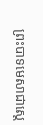ព្រះបាទមេសាជាស្តេ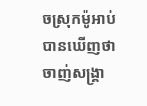ចស្រុកម៉ូអាប់បានឃើញថាចាញ់សង្គ្រា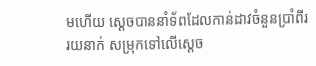មហើយ ស្តេចបាននាំទ័ពដែលកាន់ដាវចំនួនប្រាំ‌ពីររយនាក់ សម្រុកទៅលើស្ដេច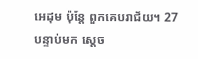អេដុម ប៉ុន្តែ ពួកគេបរាជ័យ។ 27 បន្ទាប់មក ស្តេច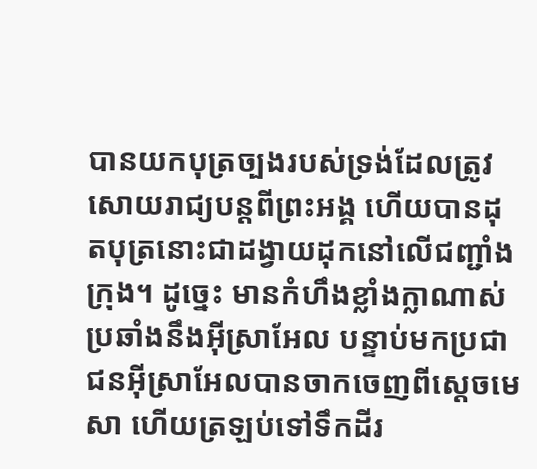បានយកបុត្រច្បងរបស់ទ្រង់ដែលត្រូវសោយរាជ្យបន្តពីព្រះអង្គ ហើយបានដុតបុត្រនោះជាដង្វាយដុកនៅលើជញ្ជាំងក្រុង។ ដូច្នេះ មានកំហឹងខ្លាំងក្លាណាស់ប្រឆាំងនឹងអ៊ីស្រាអែល បន្ទាប់មកប្រជាជនអ៊ីស្រាអែលបានចាកចេញពីស្តេចមេសា ហើយត្រឡប់ទៅទឹកដីរ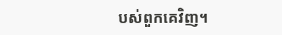បស់ពួកគេវិញ។